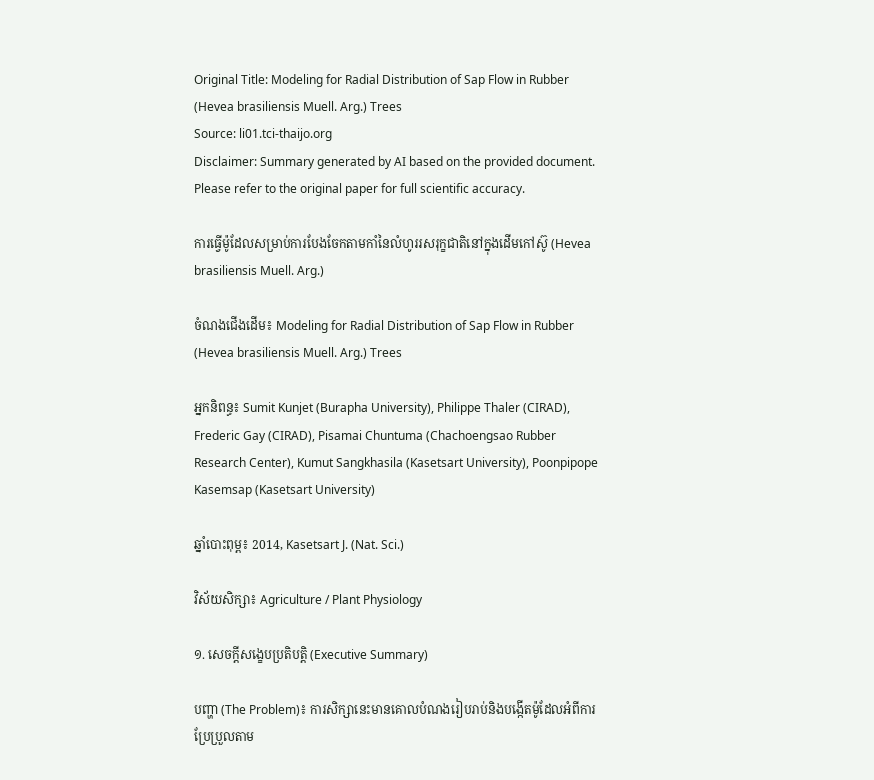Original Title: Modeling for Radial Distribution of Sap Flow in Rubber (Hevea brasiliensis Muell. Arg.) Trees
Source: li01.tci-thaijo.org
Disclaimer: Summary generated by AI based on the provided document. Please refer to the original paper for full scientific accuracy.

ការធ្វើម៉ូដែលសម្រាប់ការបែងចែកតាមកាំនៃលំហូររសរុក្ខជាតិនៅក្នុងដើមកៅស៊ូ (Hevea brasiliensis Muell. Arg.)

ចំណងជើងដើម៖ Modeling for Radial Distribution of Sap Flow in Rubber (Hevea brasiliensis Muell. Arg.) Trees

អ្នកនិពន្ធ៖ Sumit Kunjet (Burapha University), Philippe Thaler (CIRAD), Frederic Gay (CIRAD), Pisamai Chuntuma (Chachoengsao Rubber Research Center), Kumut Sangkhasila (Kasetsart University), Poonpipope Kasemsap (Kasetsart University)

ឆ្នាំបោះពុម្ព៖ 2014, Kasetsart J. (Nat. Sci.)

វិស័យសិក្សា៖ Agriculture / Plant Physiology

១. សេចក្តីសង្ខេបប្រតិបត្តិ (Executive Summary)

បញ្ហា (The Problem)៖ ការសិក្សានេះមានគោលបំណងរៀបរាប់និងបង្កើតម៉ូដែលអំពីការប្រែប្រួលតាម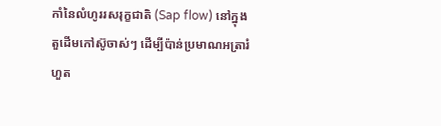កាំនៃលំហូររសរុក្ខជាតិ (Sap flow) នៅក្នុងតួដើមកៅស៊ូចាស់ៗ ដើម្បីប៉ាន់ប្រមាណអត្រារំហួត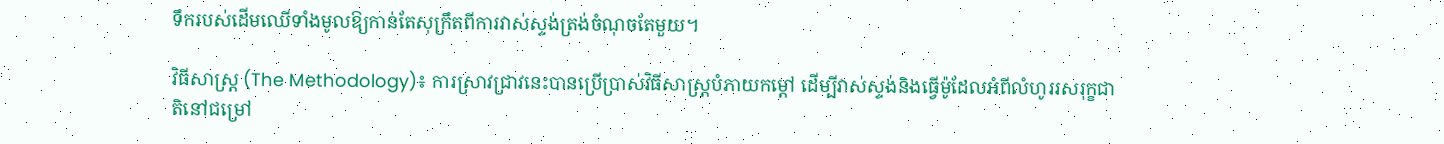ទឹករបស់ដើមឈើទាំងមូលឱ្យកាន់តែសុក្រឹតពីការវាស់ស្ទង់ត្រង់ចំណុចតែមួយ។

វិធីសាស្ត្រ (The Methodology)៖ ការស្រាវជ្រាវនេះបានប្រើប្រាស់វិធីសាស្ត្របំភាយកម្តៅ ដើម្បីវាស់ស្ទង់និងធ្វើម៉ូដែលអំពីលំហូររសរុក្ខជាតិនៅជម្រៅ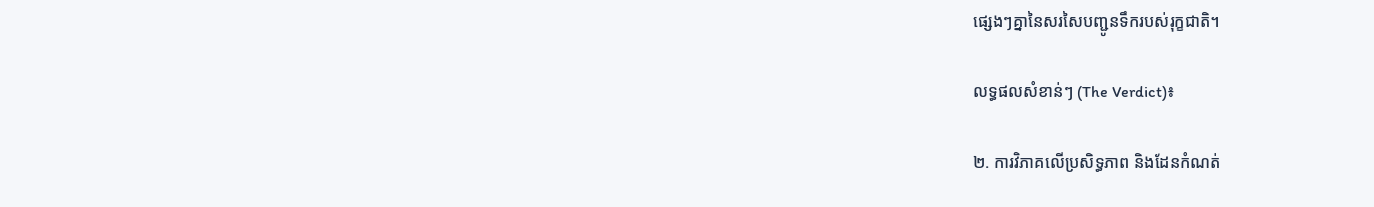ផ្សេងៗគ្នានៃសរសៃបញ្ជូនទឹករបស់រុក្ខជាតិ។

លទ្ធផលសំខាន់ៗ (The Verdict)៖

២. ការវិភាគលើប្រសិទ្ធភាព និងដែនកំណត់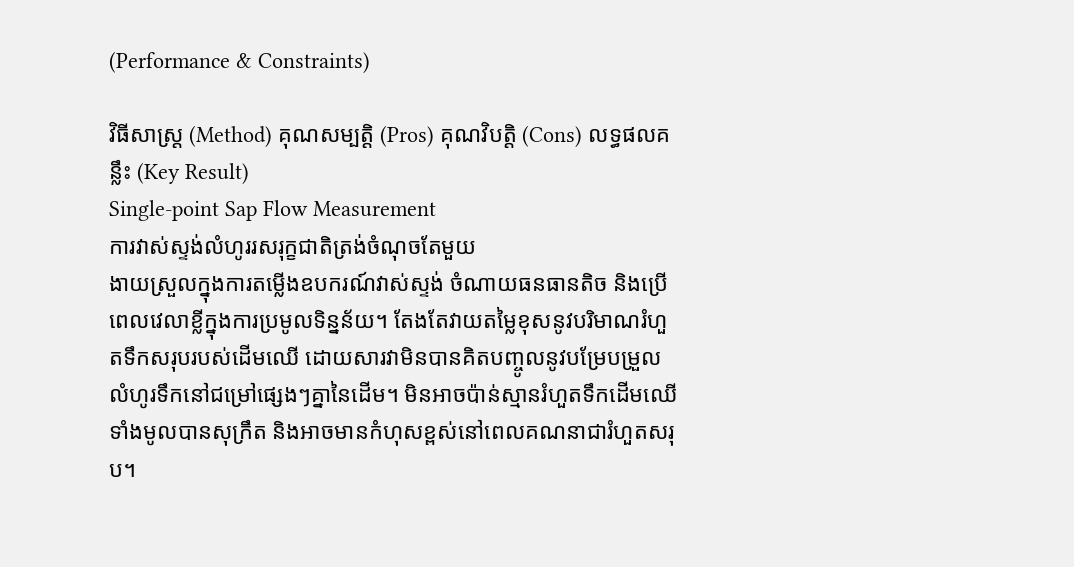(Performance & Constraints)

វិធីសាស្ត្រ (Method) គុណសម្បត្តិ (Pros) គុណវិបត្តិ (Cons) លទ្ធផលគន្លឹះ (Key Result)
Single-point Sap Flow Measurement
ការវាស់ស្ទង់លំហូររសរុក្ខជាតិត្រង់ចំណុចតែមួយ
ងាយស្រួលក្នុងការតម្លើងឧបករណ៍វាស់ស្ទង់ ចំណាយធនធានតិច និងប្រើពេលវេលាខ្លីក្នុងការប្រមូលទិន្នន័យ។ តែងតែវាយតម្លៃខុសនូវបរិមាណរំហួតទឹកសរុបរបស់ដើមឈើ ដោយសារវាមិនបានគិតបញ្ចូលនូវបម្រែបម្រួលលំហូរទឹកនៅជម្រៅផ្សេងៗគ្នានៃដើម។ មិនអាចប៉ាន់ស្មានរំហួតទឹកដើមឈើទាំងមូលបានសុក្រឹត និងអាចមានកំហុសខ្ពស់នៅពេលគណនាជារំហួតសរុប។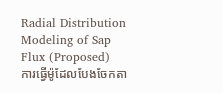Radial Distribution Modeling of Sap Flux (Proposed)
ការធ្វើម៉ូដែលបែងចែកតា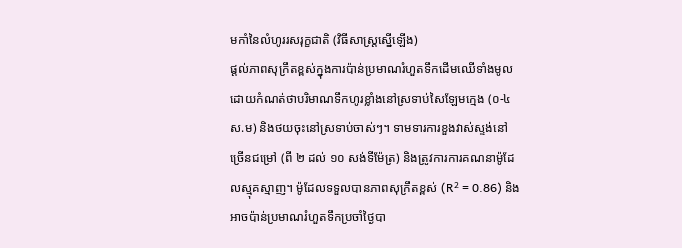មកាំនៃលំហូររសរុក្ខជាតិ (វិធីសាស្ត្រស្នើឡើង)
ផ្តល់ភាពសុក្រឹតខ្ពស់ក្នុងការប៉ាន់ប្រមាណរំហួតទឹកដើមឈើទាំងមូល ដោយកំណត់ថាបរិមាណទឹកហូរខ្លាំងនៅស្រទាប់សៃឡែមក្មេង (០-៤ ស.ម) និងថយចុះនៅស្រទាប់ចាស់ៗ។ ទាមទារការខួងវាស់ស្ទង់នៅច្រើនជម្រៅ (ពី ២ ដល់ ១០ សង់ទីម៉ែត្រ) និងត្រូវការការគណនាម៉ូដែលស្មុគស្មាញ។ ម៉ូដែលទទួលបានភាពសុក្រឹតខ្ពស់ (R² = 0.86) និងអាចប៉ាន់ប្រមាណរំហួតទឹកប្រចាំថ្ងៃបា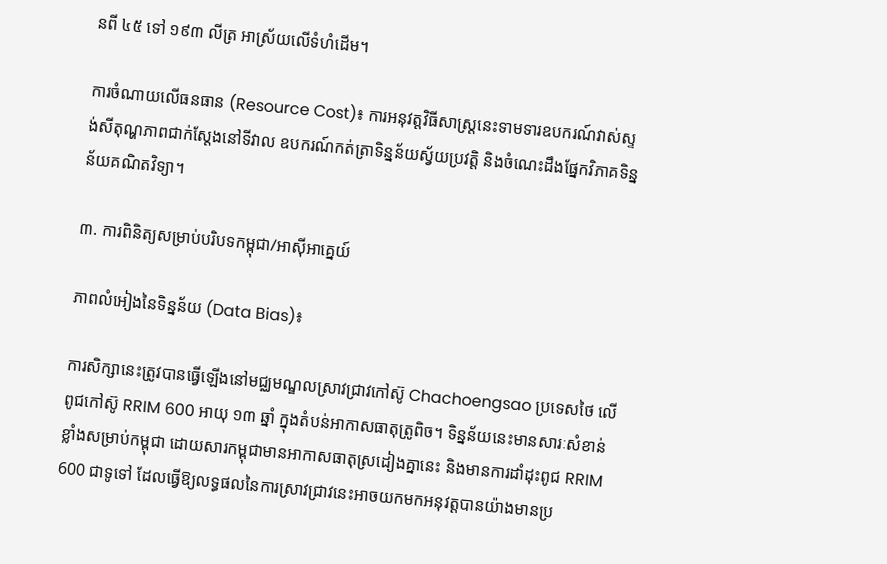នពី ៤៥ ទៅ ១៩៣ លីត្រ អាស្រ័យលើទំហំដើម។

ការចំណាយលើធនធាន (Resource Cost)៖ ការអនុវត្តវិធីសាស្ត្រនេះទាមទារឧបករណ៍វាស់ស្ទង់សីតុណ្ហភាពជាក់ស្តែងនៅទីវាល ឧបករណ៍កត់ត្រាទិន្នន័យស្វ័យប្រវត្តិ និងចំណេះដឹងផ្នែកវិភាគទិន្នន័យគណិតវិទ្យា។

៣. ការពិនិត្យសម្រាប់បរិបទកម្ពុជា/អាស៊ីអាគ្នេយ៍

ភាពលំអៀងនៃទិន្នន័យ (Data Bias)៖

ការសិក្សានេះត្រូវបានធ្វើឡើងនៅមជ្ឈមណ្ឌលស្រាវជ្រាវកៅស៊ូ Chachoengsao ប្រទេសថៃ លើពូជកៅស៊ូ RRIM 600 អាយុ ១៣ ឆ្នាំ ក្នុងតំបន់អាកាសធាតុត្រូពិច។ ទិន្នន័យនេះមានសារៈសំខាន់ខ្លាំងសម្រាប់កម្ពុជា ដោយសារកម្ពុជាមានអាកាសធាតុស្រដៀងគ្នានេះ និងមានការដាំដុះពូជ RRIM 600 ជាទូទៅ ដែលធ្វើឱ្យលទ្ធផលនៃការស្រាវជ្រាវនេះអាចយកមកអនុវត្តបានយ៉ាងមានប្រ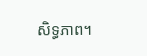សិទ្ធភាព។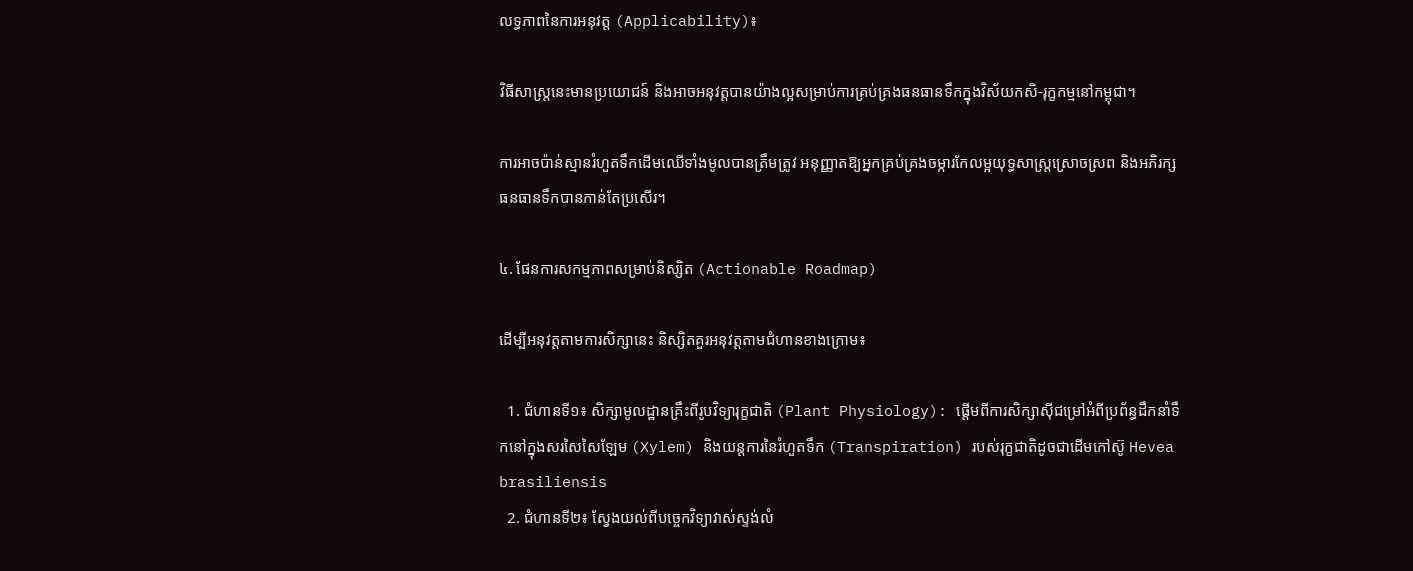លទ្ធភាពនៃការអនុវត្ត (Applicability)៖

វិធីសាស្ត្រនេះមានប្រយោជន៍ និងអាចអនុវត្តបានយ៉ាងល្អសម្រាប់ការគ្រប់គ្រងធនធានទឹកក្នុងវិស័យកសិ-រុក្ខកម្មនៅកម្ពុជា។

ការអាចប៉ាន់ស្មានរំហួតទឹកដើមឈើទាំងមូលបានត្រឹមត្រូវ អនុញ្ញាតឱ្យអ្នកគ្រប់គ្រងចម្ការកែលម្អយុទ្ធសាស្ត្រស្រោចស្រព និងអភិរក្សធនធានទឹកបានកាន់តែប្រសើរ។

៤. ផែនការសកម្មភាពសម្រាប់និស្សិត (Actionable Roadmap)

ដើម្បីអនុវត្តតាមការសិក្សានេះ និស្សិតគួរអនុវត្តតាមជំហានខាងក្រោម៖

  1. ជំហានទី១៖ សិក្សាមូលដ្ឋានគ្រឹះពីរូបវិទ្យារុក្ខជាតិ (Plant Physiology): ផ្តើមពីការសិក្សាស៊ីជម្រៅអំពីប្រព័ន្ធដឹកនាំទឹកនៅក្នុងសរសៃសៃឡែម (Xylem) និងយន្តការនៃរំហួតទឹក (Transpiration) របស់រុក្ខជាតិដូចជាដើមកៅស៊ូ Hevea brasiliensis
  2. ជំហានទី២៖ ស្វែងយល់ពីបច្ចេកវិទ្យាវាស់ស្ទង់លំ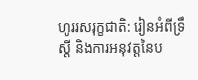ហូររសរុក្ខជាតិ: រៀនអំពីទ្រឹស្តី និងការអនុវត្តនៃប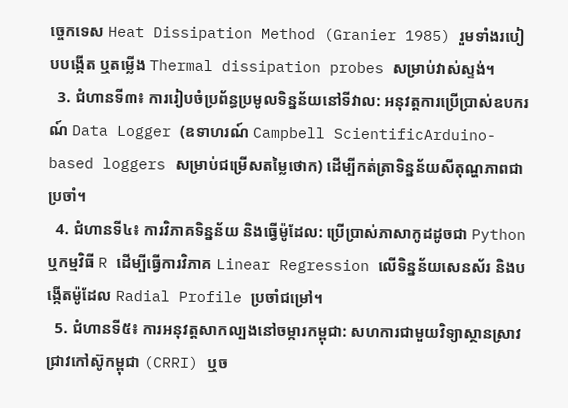ច្ចេកទេស Heat Dissipation Method (Granier 1985) រួមទាំងរបៀបបង្កើត ឬតម្លើង Thermal dissipation probes សម្រាប់វាស់ស្ទង់។
  3. ជំហានទី៣៖ ការរៀបចំប្រព័ន្ធប្រមូលទិន្នន័យនៅទីវាល: អនុវត្តការប្រើប្រាស់ឧបករណ៍ Data Logger (ឧទាហរណ៍ Campbell ScientificArduino-based loggers សម្រាប់ជម្រើសតម្លៃថោក) ដើម្បីកត់ត្រាទិន្នន័យសីតុណ្ហភាពជាប្រចាំ។
  4. ជំហានទី៤៖ ការវិភាគទិន្នន័យ និងធ្វើម៉ូដែល: ប្រើប្រាស់ភាសាកូដដូចជា Python ឬកម្មវិធី R ដើម្បីធ្វើការវិភាគ Linear Regression លើទិន្នន័យសេនស័រ និងបង្កើតម៉ូដែល Radial Profile ប្រចាំជម្រៅ។
  5. ជំហានទី៥៖ ការអនុវត្តសាកល្បងនៅចម្ការកម្ពុជា: សហការជាមួយវិទ្យាស្ថានស្រាវជ្រាវកៅស៊ូកម្ពុជា (CRRI) ឬច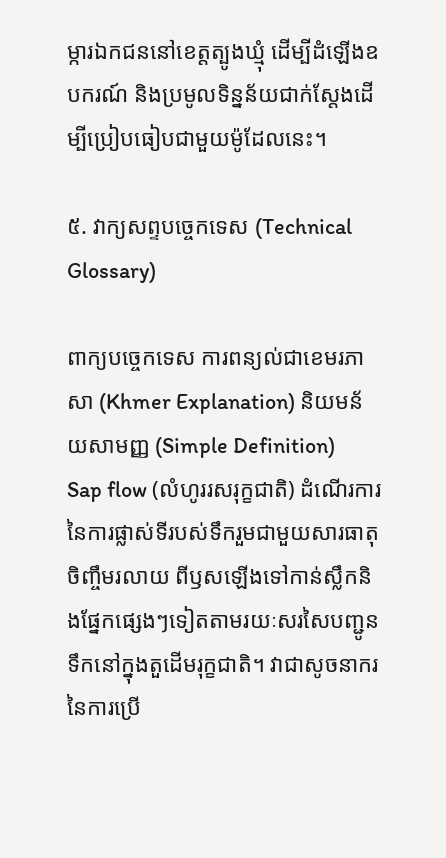ម្ការឯកជននៅខេត្តត្បូងឃ្មុំ ដើម្បីដំឡើងឧបករណ៍ និងប្រមូលទិន្នន័យជាក់ស្តែងដើម្បីប្រៀបធៀបជាមួយម៉ូដែលនេះ។

៥. វាក្យសព្ទបច្ចេកទេស (Technical Glossary)

ពាក្យបច្ចេកទេស ការពន្យល់ជាខេមរភាសា (Khmer Explanation) និយមន័យសាមញ្ញ (Simple Definition)
Sap flow (លំហូររសរុក្ខជាតិ) ដំណើរការនៃការផ្លាស់ទីរបស់ទឹករួមជាមួយសារធាតុចិញ្ចឹមរលាយ ពីឫសឡើងទៅកាន់ស្លឹកនិងផ្នែកផ្សេងៗទៀតតាមរយៈសរសៃបញ្ជូនទឹកនៅក្នុងតួដើមរុក្ខជាតិ។ វាជាសូចនាករនៃការប្រើ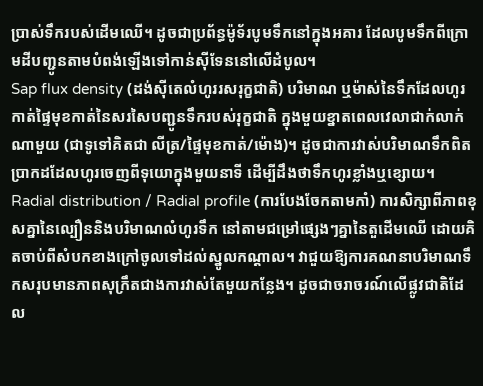ប្រាស់ទឹករបស់ដើមឈើ។ ដូចជាប្រព័ន្ធម៉ូទ័របូមទឹកនៅក្នុងអគារ ដែលបូមទឹកពីក្រោមដីបញ្ជូនតាមបំពង់ឡើងទៅកាន់ស៊ីទែននៅលើដំបូល។
Sap flux density (ដង់ស៊ីតេលំហូររសរុក្ខជាតិ) បរិមាណ ឬម៉ាស់នៃទឹកដែលហូរកាត់ផ្ទៃមុខកាត់នៃសរសៃបញ្ជូនទឹករបស់រុក្ខជាតិ ក្នុងមួយខ្នាតពេលវេលាជាក់លាក់ណាមួយ (ជាទូទៅគិតជា លីត្រ/ផ្ទៃមុខកាត់/ម៉ោង)។ ដូចជាការវាស់បរិមាណទឹកពិតប្រាកដដែលហូរចេញពីទុយោក្នុងមួយនាទី ដើម្បីដឹងថាទឹកហូរខ្លាំងឬខ្សោយ។
Radial distribution / Radial profile (ការបែងចែកតាមកាំ) ការសិក្សាពីភាពខុសគ្នានៃល្បឿននិងបរិមាណលំហូរទឹក នៅតាមជម្រៅផ្សេងៗគ្នានៃតួដើមឈើ ដោយគិតចាប់ពីសំបកខាងក្រៅចូលទៅដល់ស្នូលកណ្តាល។ វាជួយឱ្យការគណនាបរិមាណទឹកសរុបមានភាពសុក្រឹតជាងការវាស់តែមួយកន្លែង។ ដូចជាចរាចរណ៍លើផ្លូវជាតិដែល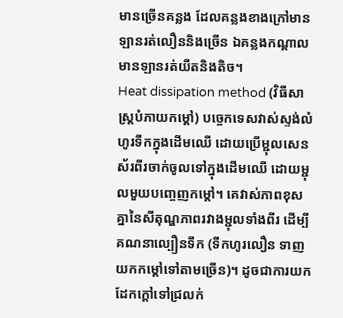មានច្រើនគន្លង ដែលគន្លងខាងក្រៅមានឡានរត់លឿននិងច្រើន ឯគន្លងកណ្តាលមានឡានរត់យឺតនិងតិច។
Heat dissipation method (វិធីសាស្ត្របំភាយកម្តៅ) បច្ចេកទេសវាស់ស្ទង់លំហូរទឹកក្នុងដើមឈើ ដោយប្រើម្ជុលសេនស័រពីរចាក់ចូលទៅក្នុងដើមឈើ ដោយម្ជុលមួយបញ្ចេញកម្តៅ។ គេវាស់ភាពខុសគ្នានៃសីតុណ្ហភាពរវាងម្ជុលទាំងពីរ ដើម្បីគណនាល្បឿនទឹក (ទឹកហូរលឿន ទាញយកកម្តៅទៅតាមច្រើន)។ ដូចជាការយកដែកក្តៅទៅជ្រលក់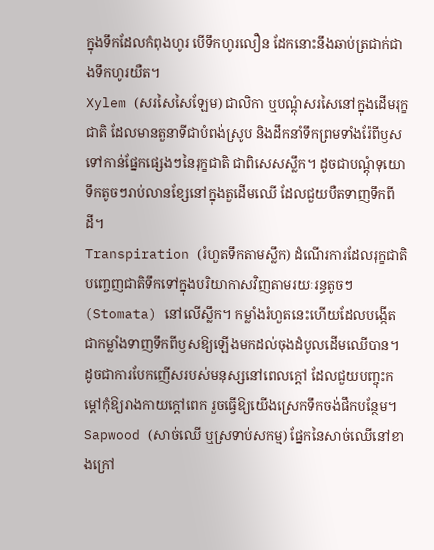ក្នុងទឹកដែលកំពុងហូរ បើទឹកហូរលឿន ដែកនោះនឹងឆាប់ត្រជាក់ជាងទឹកហូរយឺត។
Xylem (សរសៃសៃឡែម) ជាលិកា ឬបណ្តុំសរសៃនៅក្នុងដើមរុក្ខជាតិ ដែលមានតួនាទីជាបំពង់ស្រូប និងដឹកនាំទឹកព្រមទាំងរ៉ែពីឫសទៅកាន់ផ្នែកផ្សេងៗនៃរុក្ខជាតិ ជាពិសេសស្លឹក។ ដូចជាបណ្តុំទុយោទឹកតូចៗរាប់លានខ្សែនៅក្នុងតួដើមឈើ ដែលជួយបឺតទាញទឹកពីដី។
Transpiration (រំហួតទឹកតាមស្លឹក) ដំណើរការដែលរុក្ខជាតិបញ្ចេញជាតិទឹកទៅក្នុងបរិយាកាសវិញតាមរយៈរន្ធតូចៗ (Stomata) នៅលើស្លឹក។ កម្លាំងរំហួតនេះហើយដែលបង្កើតជាកម្លាំងទាញទឹកពីឫសឱ្យឡើងមកដល់ចុងដំបូលដើមឈើបាន។ ដូចជាការបែកញើសរបស់មនុស្សនៅពេលក្តៅ ដែលជួយបញ្ចុះកម្តៅកុំឱ្យរាងកាយក្តៅពេក រួចធ្វើឱ្យយើងស្រេកទឹកចង់ផឹកបន្ថែម។
Sapwood (សាច់ឈើ ឬស្រទាប់សកម្ម) ផ្នែកនៃសាច់ឈើនៅខាងក្រៅ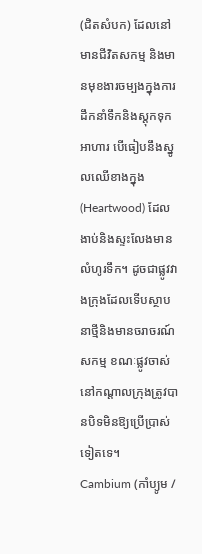(ជិតសំបក) ដែលនៅមានជីវិតសកម្ម និងមានមុខងារចម្បងក្នុងការដឹកនាំទឹកនិងស្តុកទុកអាហារ បើធៀបនឹងស្នូលឈើខាងក្នុង (Heartwood) ដែលងាប់និងស្ទះលែងមានលំហូរទឹក។ ដូចជាផ្លូវវាងក្រុងដែលទើបស្ថាបនាថ្មីនិងមានចរាចរណ៍សកម្ម ខណៈផ្លូវចាស់នៅកណ្តាលក្រុងត្រូវបានបិទមិនឱ្យប្រើប្រាស់ទៀតទេ។
Cambium (កាំប្យូម /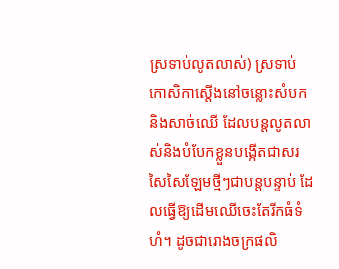ស្រទាប់លូតលាស់) ស្រទាប់កោសិកាស្តើងនៅចន្លោះសំបកនិងសាច់ឈើ ដែលបន្តលូតលាស់និងបំបែកខ្លួនបង្កើតជាសរសៃសៃឡែមថ្មីៗជាបន្តបន្ទាប់ ដែលធ្វើឱ្យដើមឈើចេះតែរីកធំទំហំ។ ដូចជារោងចក្រផលិ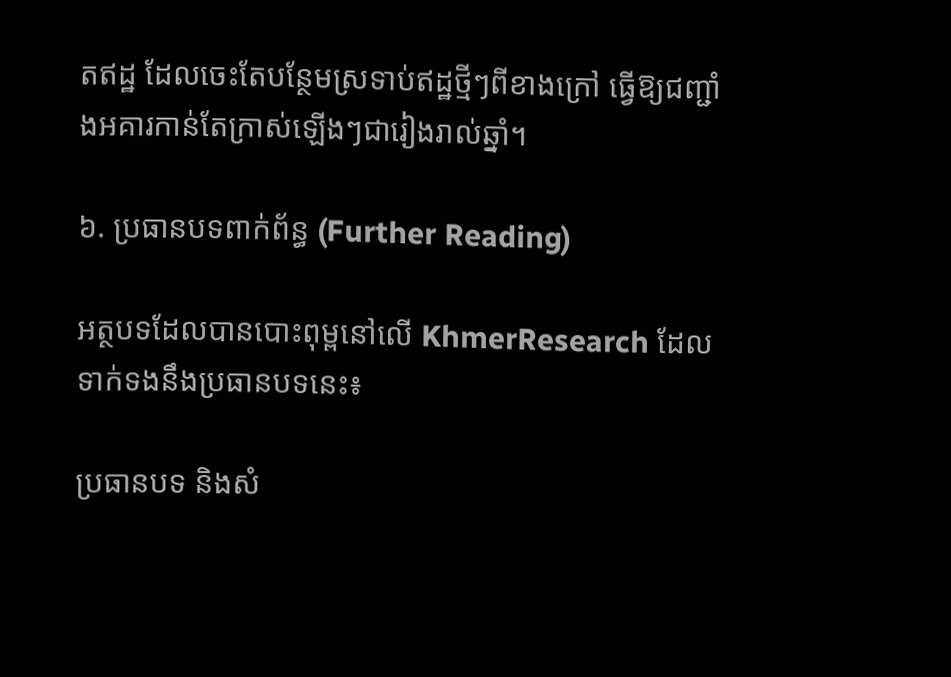តឥដ្ឋ ដែលចេះតែបន្ថែមស្រទាប់ឥដ្ឋថ្មីៗពីខាងក្រៅ ធ្វើឱ្យជញ្ជាំងអគារកាន់តែក្រាស់ឡើងៗជារៀងរាល់ឆ្នាំ។

៦. ប្រធានបទពាក់ព័ន្ធ (Further Reading)

អត្ថបទដែលបានបោះពុម្ពនៅលើ KhmerResearch ដែលទាក់ទងនឹងប្រធានបទនេះ៖

ប្រធានបទ និងសំ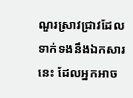ណួរស្រាវជ្រាវដែលទាក់ទងនឹងឯកសារនេះ ដែលអ្នកអាច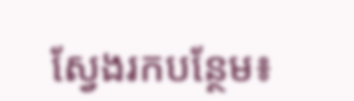ស្វែងរកបន្ថែម៖